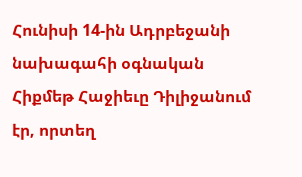Հունիսի 14-ին Ադրբեջանի նախագահի օգնական Հիքմեթ Հաջիեւը Դիլիջանում էր, որտեղ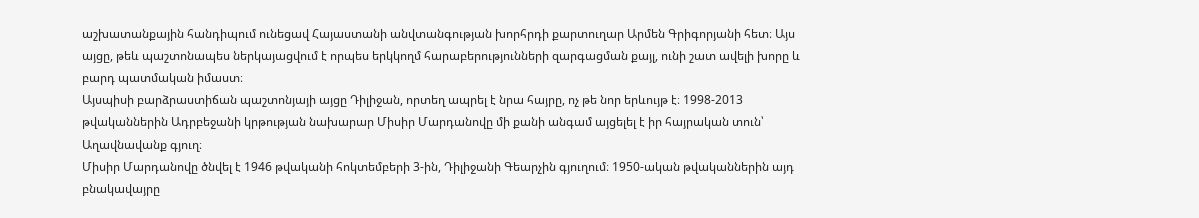աշխատանքային հանդիպում ունեցավ Հայաստանի անվտանգության խորհրդի քարտուղար Արմեն Գրիգորյանի հետ։ Այս այցը, թեև պաշտոնապես ներկայացվում է որպես երկկողմ հարաբերությունների զարգացման քայլ, ունի շատ ավելի խորը և բարդ պատմական իմաստ։
Այսպիսի բարձրաստիճան պաշտոնյայի այցը Դիլիջան, որտեղ ապրել է նրա հայրը, ոչ թե նոր երևույթ է։ 1998-2013 թվականներին Ադրբեջանի կրթության նախարար Միսիր Մարդանովը մի քանի անգամ այցելել է իր հայրական տուն՝ Աղավնավանք գյուղ։
Միսիր Մարդանովը ծնվել է 1946 թվականի հոկտեմբերի 3-ին, Դիլիջանի Գեարչին գյուղում։ 1950-ական թվականներին այդ բնակավայրը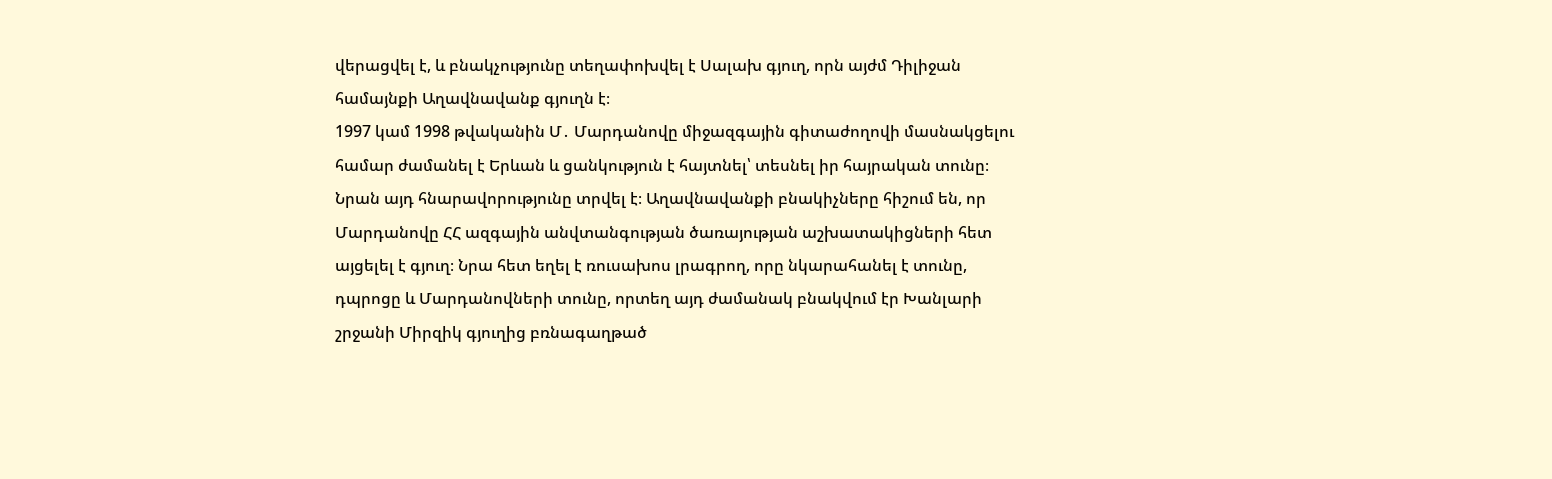վերացվել է, և բնակչությունը տեղափոխվել է Սալախ գյուղ, որն այժմ Դիլիջան համայնքի Աղավնավանք գյուղն է։
1997 կամ 1998 թվականին Մ․ Մարդանովը միջազգային գիտաժողովի մասնակցելու համար ժամանել է Երևան և ցանկություն է հայտնել՝ տեսնել իր հայրական տունը։ Նրան այդ հնարավորությունը տրվել է։ Աղավնավանքի բնակիչները հիշում են, որ Մարդանովը ՀՀ ազգային անվտանգության ծառայության աշխատակիցների հետ այցելել է գյուղ։ Նրա հետ եղել է ռուսախոս լրագրող, որը նկարահանել է տունը, դպրոցը և Մարդանովների տունը, որտեղ այդ ժամանակ բնակվում էր Խանլարի շրջանի Միրզիկ գյուղից բռնագաղթած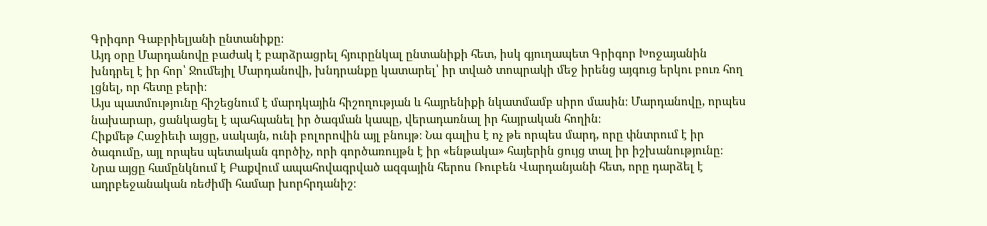Գրիգոր Գաբրիելյանի ընտանիքը։
Այդ օրը Մարդանովը բաժակ է բարձրացրել հյուրընկալ ընտանիքի հետ, իսկ գյուղապետ Գրիգոր Խոջայանին խնդրել է իր հոր՝ Ջումեյիլ Մարդանովի, խնդրանքը կատարել՝ իր տված տոպրակի մեջ իրենց այգուց երկու բուռ հող լցնել, որ հետը բերի։
Այս պատմությունը հիշեցնում է մարդկային հիշողության և հայրենիքի նկատմամբ սիրո մասին։ Մարդանովը, որպես նախարար, ցանկացել է պահպանել իր ծագման կապը, վերադառնալ իր հայրական հողին։
Հիքմեթ Հաջիեւի այցը, սակայն, ունի բոլորովին այլ բնույթ։ Նա գալիս է ոչ թե որպես մարդ, որը փնտրում է իր ծագումը, այլ որպես պետական գործիչ, որի գործառույթն է իր «ենթակա» հայերին ցույց տալ իր իշխանությունը։ Նրա այցը համընկնում է Բաքվում ապահովագրված ազգային հերոս Ռուբեն Վարդանյանի հետ, որը դարձել է ադրբեջանական ռեժիմի համար խորհրդանիշ։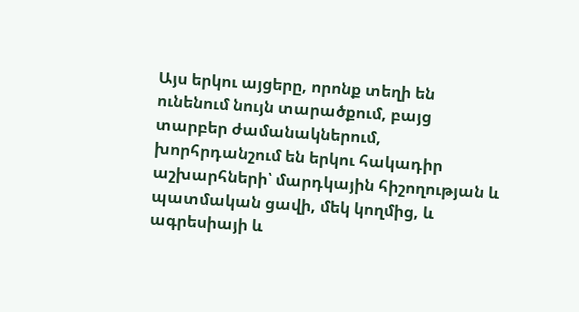Այս երկու այցերը, որոնք տեղի են ունենում նույն տարածքում, բայց տարբեր ժամանակներում, խորհրդանշում են երկու հակադիր աշխարհների՝ մարդկային հիշողության և պատմական ցավի, մեկ կողմից, և ագրեսիայի և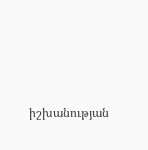իշխանության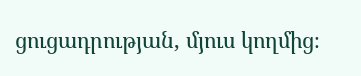ցուցադրության, մյուս կողմից։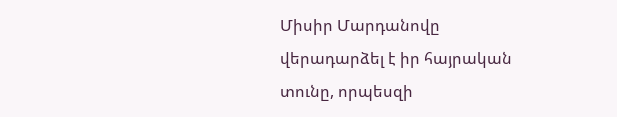Միսիր Մարդանովը վերադարձել է իր հայրական տունը, որպեսզի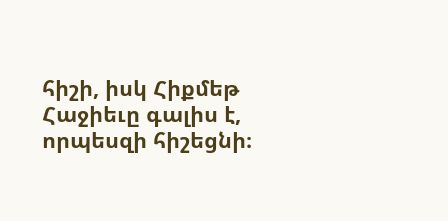հիշի, իսկ Հիքմեթ Հաջիեւը գալիս է, որպեսզի հիշեցնի։